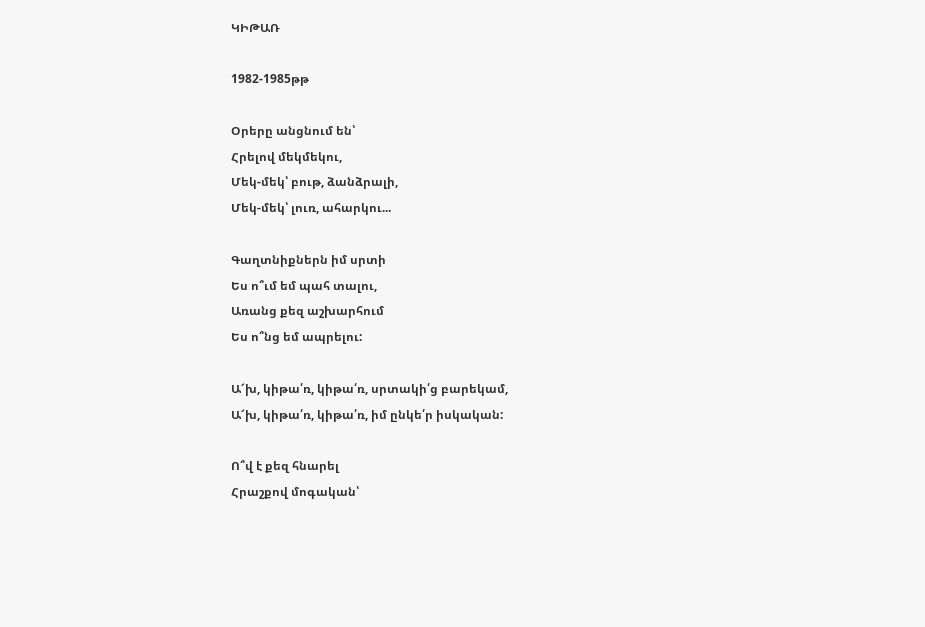ԿԻԹԱՌ

1982-1985թթ

Օրերը անցնում են՝
Հրելով մեկմեկու,
Մեկ-մեկ՝ բութ, ձանձրալի,
Մեկ-մեկ՝ լուռ, ահարկու...

Գաղտնիքներն իմ սրտի
Ես ո՞ւմ եմ պահ տալու,
Առանց քեզ աշխարհում
Ես ո՞նց եմ ապրելու:

Ա՜խ, կիթա՛ռ, կիթա՛ռ, սրտակի՛ց բարեկամ,
Ա՜խ, կիթա՛ռ, կիթա՛ռ, իմ ընկե՛ր իսկական:

Ո՞վ է քեզ հնարել
Հրաշքով մոգական՝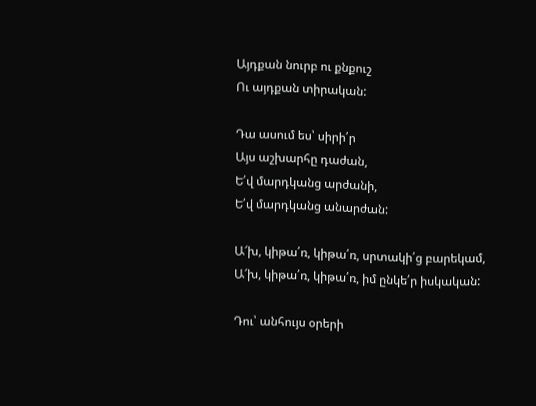Այդքան նուրբ ու քնքուշ
Ու այդքան տիրական:

Դա ասում ես՝ սիրի՛ր
Այս աշխարհը դաժան,
Ե՛վ մարդկանց արժանի,
Ե՛վ մարդկանց անարժան:

Ա՜խ, կիթա՛ռ, կիթա՛ռ, սրտակի՛ց բարեկամ,
Ա՜խ, կիթա՛ռ, կիթա՛ռ, իմ ընկե՛ր իսկական:

Դու՝ անհույս օրերի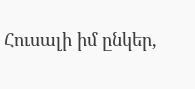Հուսալի իմ ընկեր,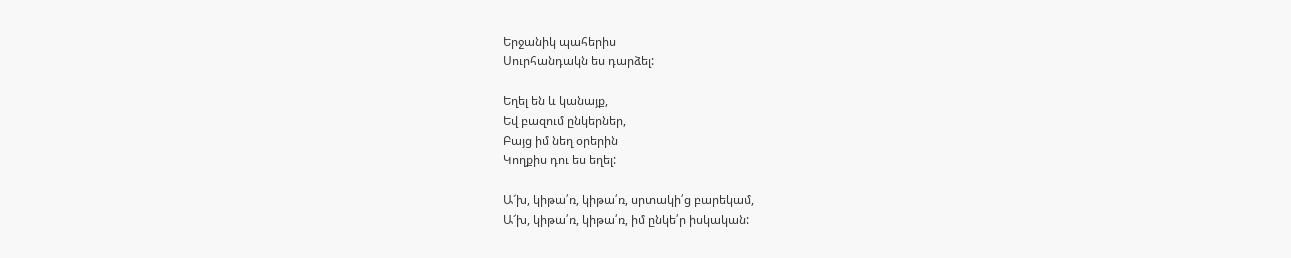Երջանիկ պահերիս
Սուրհանդակն ես դարձել:

Եղել են և կանայք,
Եվ բազում ընկերներ,
Բայց իմ նեղ օրերին
Կողքիս դու ես եղել:

Ա՜խ, կիթա՛ռ, կիթա՛ռ, սրտակի՛ց բարեկամ,
Ա՜խ, կիթա՛ռ, կիթա՛ռ, իմ ընկե՛ր իսկական: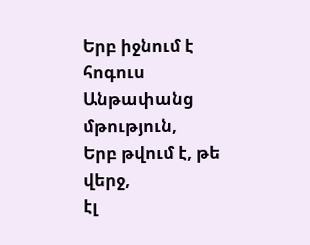Երբ իջնում է հոգուս
Անթափանց մթություն,
Երբ թվում է, թե վերջ,
էլ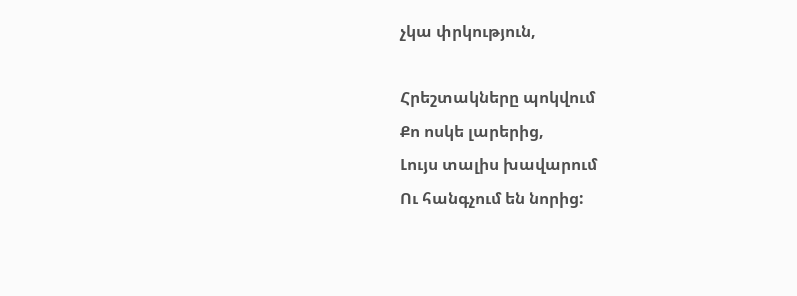չկա փրկություն,

Հրեշտակները պոկվում
Քո ոսկե լարերից,
Լույս տալիս խավարում
Ու հանգչում են նորից: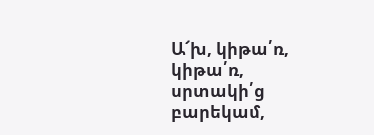Ա՜խ, կիթա՛ռ, կիթա՛ռ, սրտակի՛ց բարեկամ,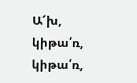Ա՜խ, կիթա՛ռ, կիթա՛ռ,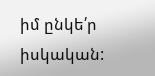իմ ընկե՛ր իսկական: